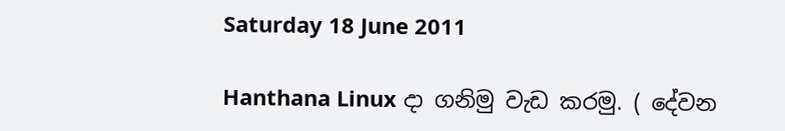Saturday 18 June 2011

Hanthana Linux දා ගනිමු වැඩ කරමු. ( දේවන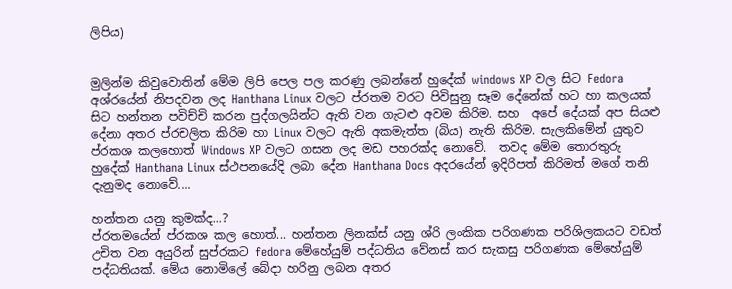ලිපිය)


මුලින්ම කිවුවොතින් මේම ලිපි පෙල පල කරණු ලබන්නේ හුදේක් windows XP වල සිට Fedora අශ්රයේන් නිපදවන ලද Hanthana Linux වලට ප්රතම වරට පිවිසුනු සෑම දේනේක් හට හා කලයක් සිට හන්තන පවිච්චි කරන පුද්ගලයින්ට ඇති වන ගැටළු අවම කිරිම. සහ  අපේ දේයක් අප සියළු දේනා අතර ප්රචලිත කිරිම හා Linux වලට ඇති අකමැත්ත (බිය) නැති කිරිම. සැලකිමේන් යුතුව ප්රකශ කලහොත් Windows XP වලට ගසන ලද මඩ පහරක්ද නොවේ.  තවද මේම තොරතුරු හුදේක් Hanthana Linux ස්ථපනයේදි ලබා දේන Hanthana Docs අදරයේන් ඉදිරිපත් කිරිමත් මගේ තනි දැනුමද නොවේ....

හන්තන යනු කුමක්ද...?
ප්රතමයේන් ප්රකශ කල හොත්... හන්තන ලිනක්ස් යනු ශ්රි ලංකික පරිගණක පරිශිලකයට වඩත් උචිත වන අයුරින් සුප්රකට fedora මේහේයුම් පද්ධතිය වේනස් කර සැකසු පරිගණක මේහේයුම් පද්ධතියක්. මේය නොමිලේ බේදා හරිනු ලබන අතර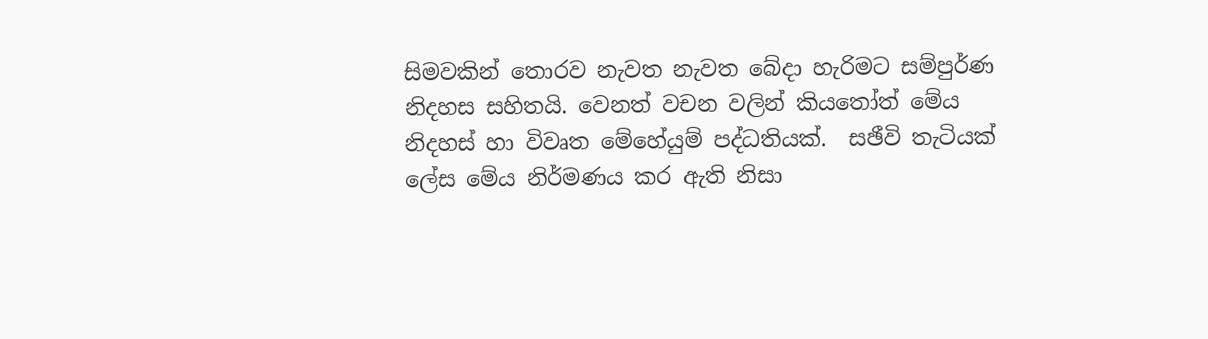සිමවකින් තොරව නැවත නැවත බේදා හැරිමට සම්පුර්ණ නිදහස සහිතයි. වෙනත් වචන වලින් කියතෝත් මේය නිදහස් හා විවෘත මේහේයුම් පද්ධතියක්.  සඡීවි තැටියක් ලේස මේය නිර්මණය කර ඇති නිසා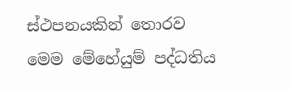ස්ථපනයකින් තොරව මෙම මේහේයුම් පද්ධතිය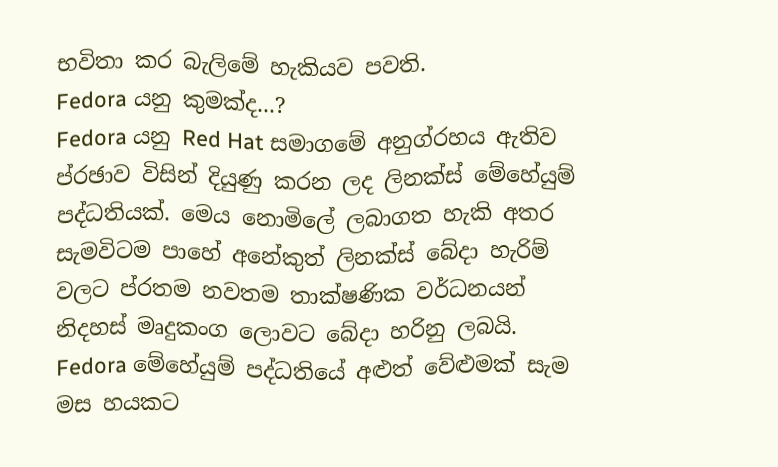භවිතා කර බැලිමේ හැකියව පවති.
Fedora යනු කුමක්ද...?
Fedora යනු Red Hat සමාගමේ අනුග්රහය ඇතිව ප්රඡාව විසින් දියුණු කරන ලද ලිනක්ස් මේහේයුම් පද්ධතියක්. මෙය නොමිලේ ලබාගත හැකි අතර සැමවිටම පාහේ අනේකුත් ලිනක්ස් බේදා හැරිම් වලට ප්රතම නවතම තාක්ෂණික වර්ධනයන් නිදහස් මෘදුකංග ලොවට බේදා හරිනු ලබයි. Fedora මේහේයුම් පද්ධතියේ අළුත් වේළුමක් සැම මස හයකට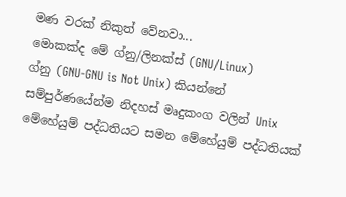මණ වරක් නිකුත් වේනවා...
මොකක්ද මේ ග්නු/ලිනක්ස් (GNU/Linux)
ග්නු (GNU-GNU is Not Unix) කියන්නේ සම්පුර්ණයේන්ම නිදහස් මෘදුකංග වලින් Unix මේහේයුම් පද්ධතියට සමන මේහේයුම් පද්ධතියක්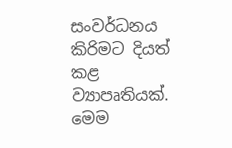සංවර්ධනය කිරිමට දියත් කළ ව්‍යාපෘතියක්. මෙම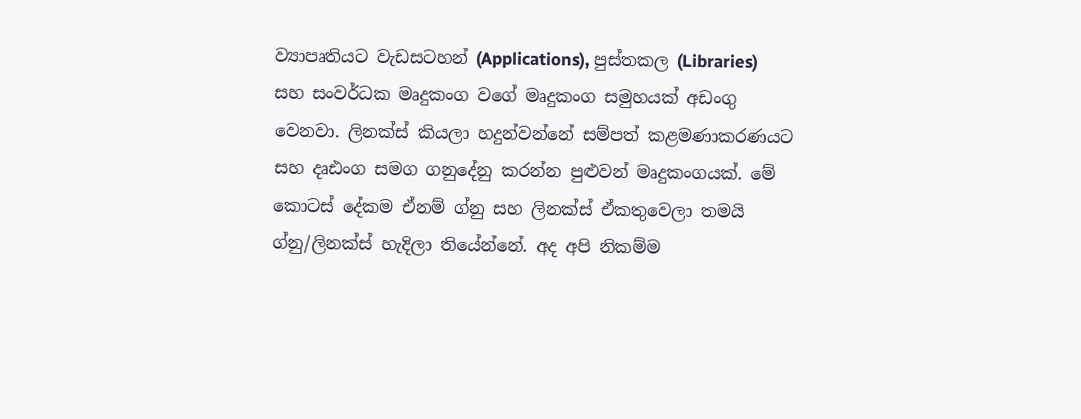ව්‍යාපෘතියට වැඩසටහන් (Applications), පුස්තකල (Libraries) සහ සංවර්ධක මෘදුකංග වගේ මෘදුකංග සමුහයක් අඩංගු වෙනවා. ලිනක්ස් කියලා හදුන්වන්නේ සම්පත් කළමණාකරණයට සහ දෘඪංග සමග ගනුදේනු කරන්න පුළුවන් මෘදුකංගයක්. මේ කොටස් දේකම ඒනම් ග්නු සහ ලිනක්ස් ඒකතුවෙලා තමයි ග්නු/ලිනක්ස් හැදිලා තියේන්නේ. අද අපි නිකම්ම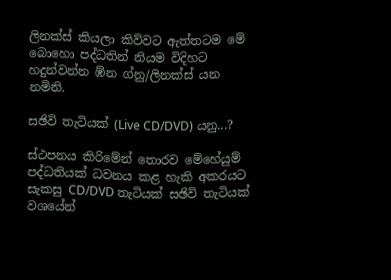ලිනක්ස් කියලා කිව්වට ඇත්තටම මේ බොහො පද්ධතින් නියම විදිහට හදුන්වන්න ඹ්න ග්නු/ලිනක්ස් යන නමිනි.

සඡිවි තැටියක් (Live CD/DVD) යනු...?

ස්ථපනය කිරිමේන් තොරව මේහේයුම් පද්ධතියක් ධවනය කළ හැකි අකරයට සැකසු CD/DVD තැටියක් සඡිවි තැටියක් වශයේන්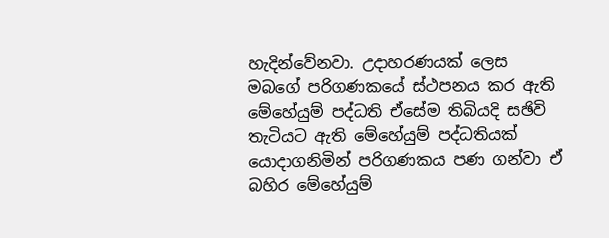හැදින්වේනවා. උදාහරණයක් ලෙස මබගේ පරිගණකයේ ස්ථපනය කර ඇති මේහේයුම් පද්ධති ඒසේම තිබියදි සඡිවි තැටියට ඇති මේහේයුම් පද්ධතියක් යොදාගනිමින් පරිගණකය පණ ගන්වා ඒ බහිර මේහේයුම්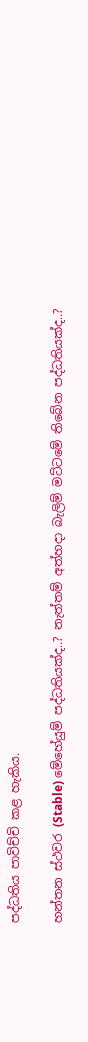පද්ධතිය පාවිච්චි කළ හැකිය.

හන්තන ස්ථවර (Stable) මේහේයුම් පද්ධතියක්ද..? නැත්තම් අත්හදා බැලිම් මට්ටමේ තිබේන පද්ධතියක්ද..?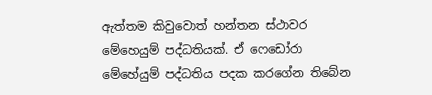ඇත්තම කිවුවොත් හන්තන ස්ථාවර මේහෙයුම් පද්ධතියක්. ඒ ෆෙඩෝරා මේහේයුම් පද්ධතිය පදක කරගේන තිබේන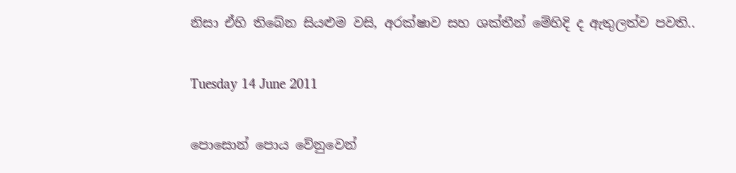නිසා ඒහි තිබේන සියළුම වසි, අරක්ෂාව සහ ශක්තීන් මේහිදි ද ඇතුලත්ව පවති..

Tuesday 14 June 2011

පොසොන් පොය වේනුවෙන්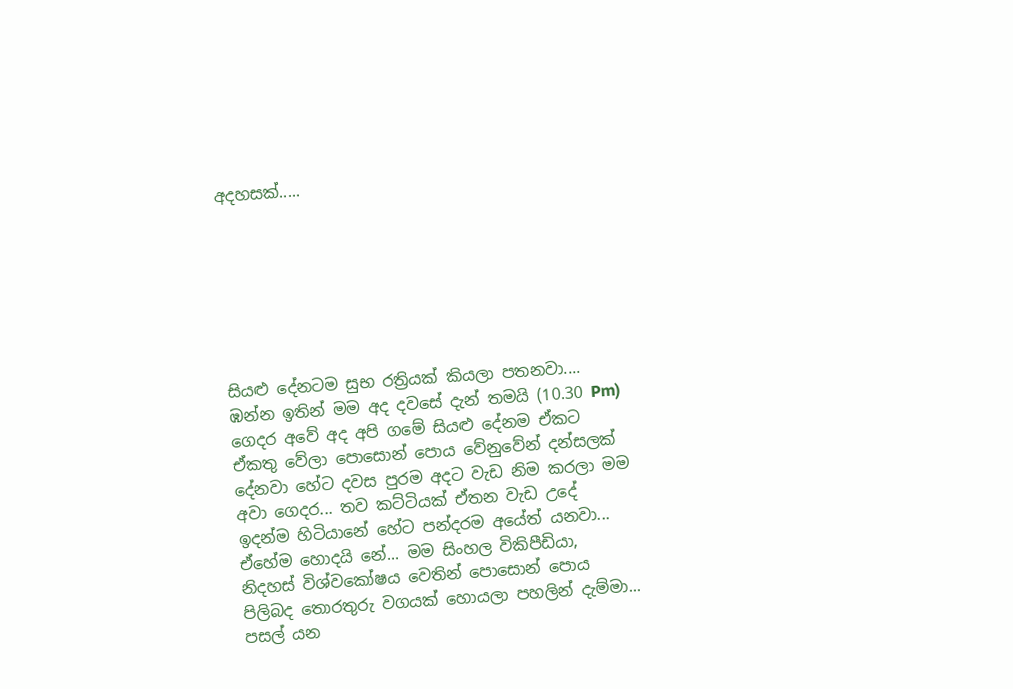අදහසක්.....







සියළු දේනටම සුභ රත්‍රියක් කියලා පතනවා.... ඹන්න ඉතින් මම අද දවසේ දැන් තමයි (10.30 Pm) ගෙදර අවේ අද අපි ගමේ සියළු දේනම ඒකට ඒකතු වේලා පොසොන් පොය වේනුවේන් දන්සලක් දේනවා හේට දවස පුරම අදට වැඩ නිම කරලා මම අවා ගෙදර... තව කට්ටියක් ඒතන වැඩ උදේ ඉදන්ම හිටියානේ හේට පන්දරම අයේත් යනවා... ඒහේම හොදයි නේ... මම සිංහල විකිපීඩියා, නිදහස් විශ්වකෝෂය වෙතින් පොසොන් පොය පිලිබද තොරතුරු වගයක් හොයලා පහලින් දැම්මා... පසල් යන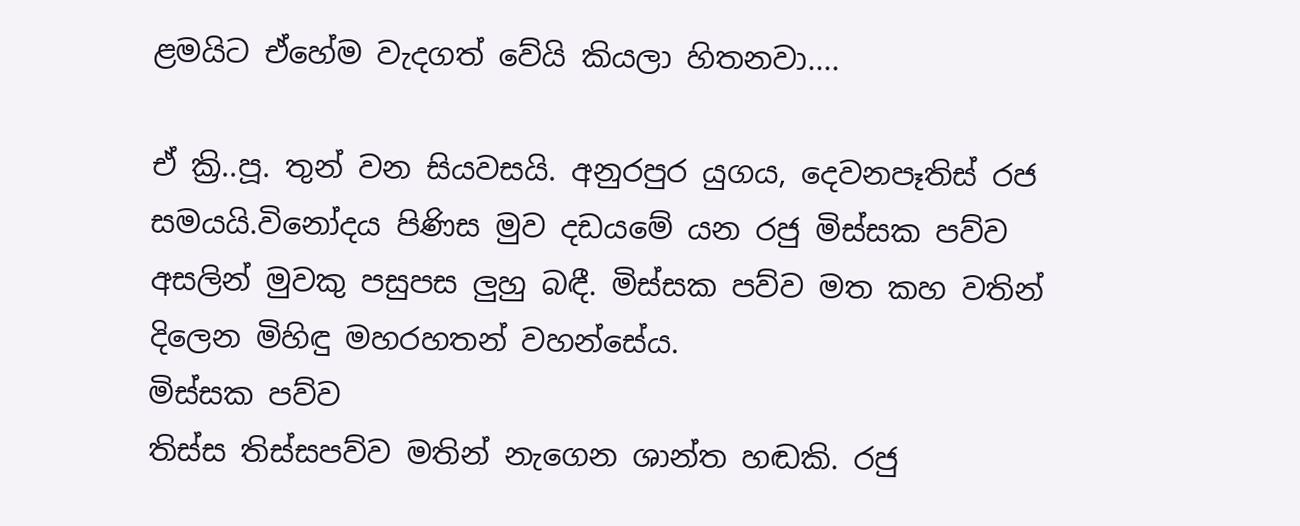ළමයිට ‍ඒහේම වැදගත් වේයි කියලා හිතනවා....

ඒ ක්‍රි..පූ. තුන් වන සියවසයි. අනුරපුර යුගය, දෙවනපෑතිස් රජ සමයයි.විනෝදය පිණිස මුව දඩයමේ යන රජු මිස්සක පව්ව අසලින් මුවකු පසුපස ලුහු බඳී. මිස්සක පව්ව මත කහ වතින් දිලෙන මිහිඳු මහරහතන් වහන්සේය.
මිස්සක පව්ව
තිස්ස තිස්සපව්ව මතින් නැගෙන ශාන්ත හඬකි. රජු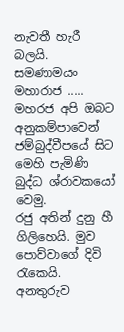නැවතී හැරී බලයි.
සමණාමයං මහාරාජ .....
මහරජ අපි ඔබට අනුකම්පාවෙන් ජම්බුද්වීපයේ සිට මෙහි පැමිණි බුද්ධ ශ්රාවකයෝ වෙමු.
රජු අතින් දුනු හී ගිලිහෙයි. මුව පොව්වාගේ දිවි රැකෙයි. අනතුරුව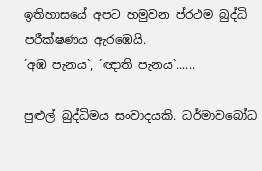ඉතිහාසයේ අපට හමුවන ප්රථම බුද්ධි පරීක්ෂණය ඇරඹෙයි.
´අඹ පැනය`, ´ඥාති පැනය`......

පුළුල් බුද්ධිමය සංවාදයකි. ධර්මාවබෝධ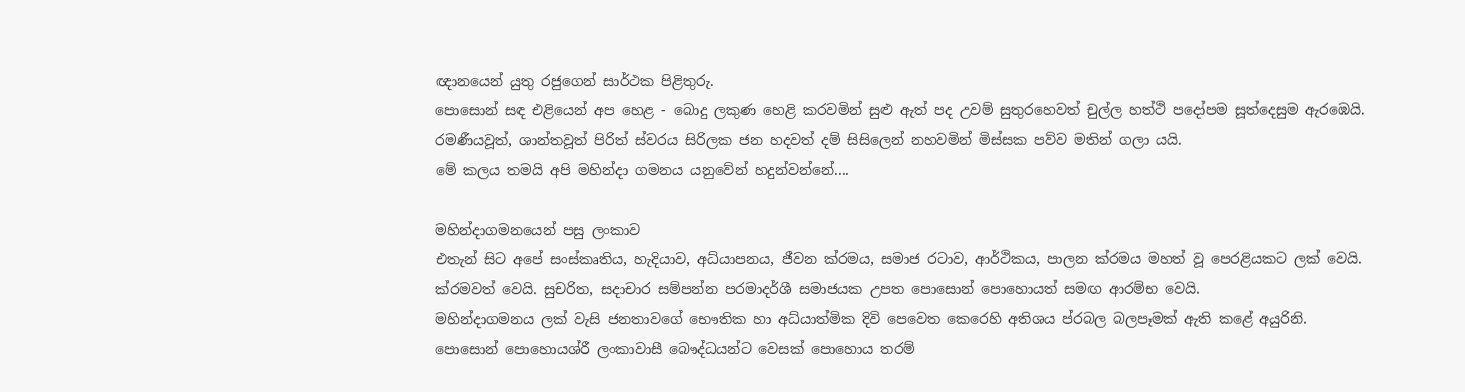ඥානයෙන් යුතු රජුගෙන් සාර්ථක පිළිතුරු.
පොසොන් සඳ එළියෙන් අප හෙළ - බොදු ලකුණ හෙළි කරවමින් සුළු ඇත් පද උවම් සුතුරහෙවත් චුල්ල හත්ථි පදෝපම සූත්දෙසුම ඇරඹෙයි.
රමණීයවූත්, ශාන්තවූත් පිරිත් ස්වරය සිරිලක ජන හදවත් දම් සිසිලෙන් නහවමින් මිස්සක පව්ව මතින් ගලා යයි.
මේ කලය තමයි අපි මහින්දා ගමනය යනුවේන් හදුන්වන්නේ....

මහින්දාගමනයෙන් පසු ලංකාව
එතැන් සිට අපේ සංස්කෘතිය, හැදියාව, අධ්යාපනය, ජීවන ක්රමය, සමාජ රටාව, ආර්ථිකය, පාලන ක්රමය මහත් වූ පෙරළියකට ලක් වෙයි. ක්රමවත් වෙයි. සුචරිත, සදාචාර සම්පන්න පරමාදර්ශී සමාජයක උපත පොසොන් පොහොයත් සමඟ ආරම්භ වෙයි.
මහින්දාගමනය ලක් වැසි ජනතාවගේ භෞතික හා අධ්යාත්මික දිවි පෙවෙත කෙරෙහි අතිශය ප්රබල බලපෑමක් ඇති කළේ අයුරිනි.
පොසොන් පොහොයශ්රී ලංකාවාසී බෞද්ධයන්ට වෙසක් පොහොය තරම්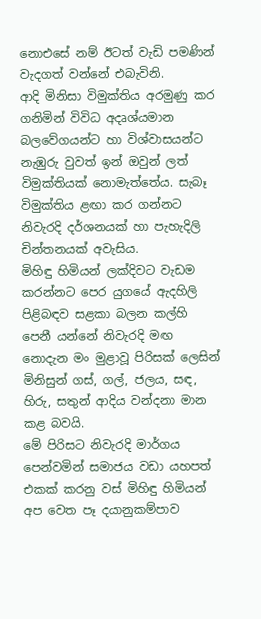නොඑසේ නම් ඊටත් වැඩි පමණින් වැදගත් වන්නේ එබැවිනි.
ආදි මිනිසා විමුක්තිය අරමුණු කර ගනිමින් විවිධ අදෘශ්යමාන බලවේගයන්ට හා විශ්වාසයන්ට නැඹුරු වුවත් ඉන් ඔවුන් ලත් විමුක්තියක් නොමැත්තේය. සැබෑ විමුක්තිය ළඟා කර ගන්නට නිවැරදි දර්ශනයක් හා පැහැදිලි චින්තනයක් අවැසිය.
මිහිඳු හිමියන් ලක්දිවට වැඩම කරන්නට පෙර යුගයේ ඇදහිලි පිළිබඳව සළකා බලන කල්හි පෙනී යන්නේ නිවැරදි මඟ නොදැන මං මුළාවූ පිරිසක් ලෙසින් මිනිසුන් ගස්, ගල්, ජලය, සඳ, හිරු, සතුන් ආදිය වන්දනා මාන කළ බවයි.
මේ පිරිසට නිවැරදි මාර්ගය පෙන්වමින් සමාජය වඩා යහපත් එකක් කරනු වස් මිහිඳු හිමියන් අප වෙත පෑ දයානුකම්පාව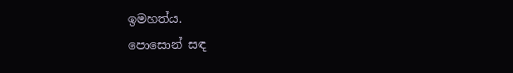ඉමහත්ය.
පොසොන් සඳ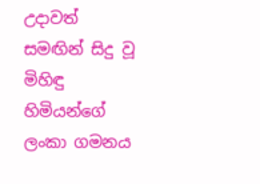උදාවත් සමඟින් සිදු වූ මිහිඳු හිමියන්ගේ ලංකා ගමනය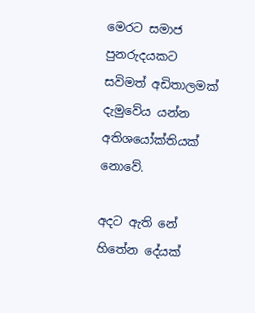මෙරට සමාජ පුනරුදයකට සවිමත් අඩිතාලමක් දැමුවේය යන්න අතිශයෝක්තියක් නොවේ.

අදට ඇති නේ හිතේන දේයක්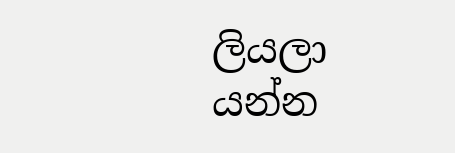ලියලා යන්න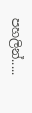පහලින්.....